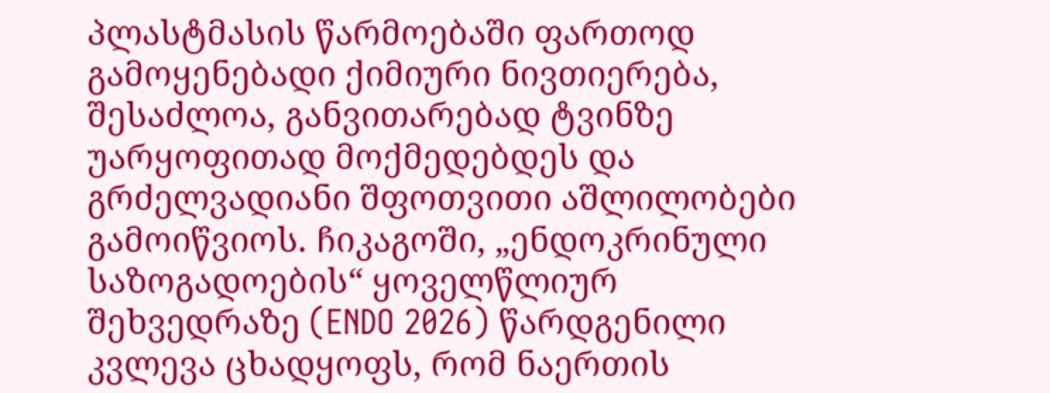პლასტმასის წარმოებაში ფართოდ გამოყენებადი ქიმიური ნივთიერება, შესაძლოა, განვითარებად ტვინზე უარყოფითად მოქმედებდეს და გრძელვადიანი შფოთვითი აშლილობები გამოიწვიოს. ჩიკაგოში, „ენდოკრინული საზოგადოების“ ყოველწლიურ შეხვედრაზე (ENDO 2026) წარდგენილი კვლევა ცხადყოფს, რომ ნაერთის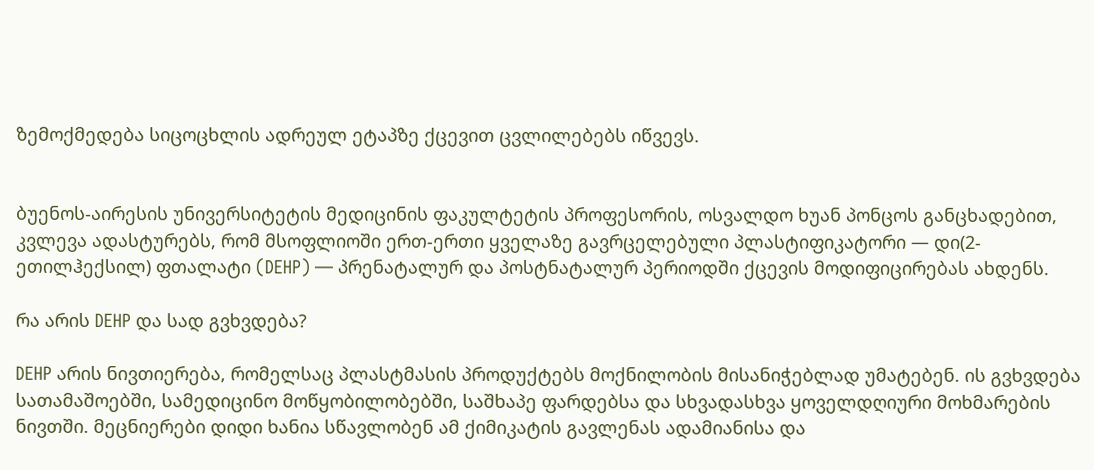ზემოქმედება სიცოცხლის ადრეულ ეტაპზე ქცევით ცვლილებებს იწვევს.


ბუენოს-აირესის უნივერსიტეტის მედიცინის ფაკულტეტის პროფესორის, ოსვალდო ხუან პონცოს განცხადებით, კვლევა ადასტურებს, რომ მსოფლიოში ერთ-ერთი ყველაზე გავრცელებული პლასტიფიკატორი — დი(2-ეთილჰექსილ) ფთალატი (DEHP) — პრენატალურ და პოსტნატალურ პერიოდში ქცევის მოდიფიცირებას ახდენს.

რა არის DEHP და სად გვხვდება?

DEHP არის ნივთიერება, რომელსაც პლასტმასის პროდუქტებს მოქნილობის მისანიჭებლად უმატებენ. ის გვხვდება სათამაშოებში, სამედიცინო მოწყობილობებში, საშხაპე ფარდებსა და სხვადასხვა ყოველდღიური მოხმარების ნივთში. მეცნიერები დიდი ხანია სწავლობენ ამ ქიმიკატის გავლენას ადამიანისა და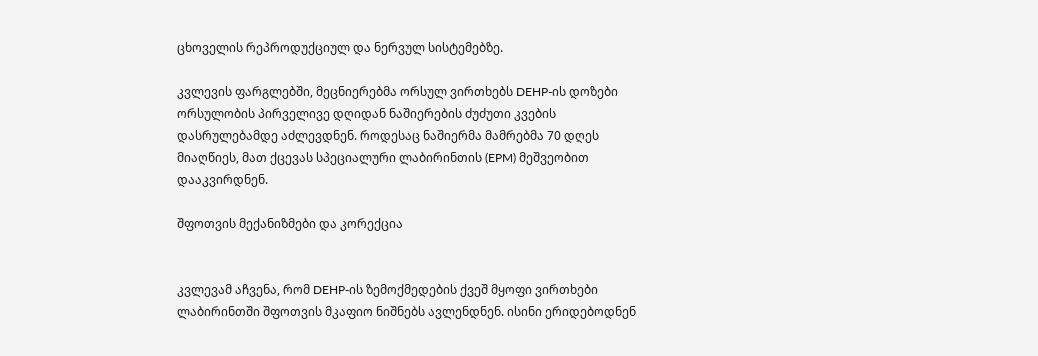ცხოველის რეპროდუქციულ და ნერვულ სისტემებზე.

კვლევის ფარგლებში, მეცნიერებმა ორსულ ვირთხებს DEHP-ის დოზები ორსულობის პირველივე დღიდან ნაშიერების ძუძუთი კვების დასრულებამდე აძლევდნენ. როდესაც ნაშიერმა მამრებმა 70 დღეს მიაღწიეს, მათ ქცევას სპეციალური ლაბირინთის (EPM) მეშვეობით დააკვირდნენ.

შფოთვის მექანიზმები და კორექცია


კვლევამ აჩვენა, რომ DEHP-ის ზემოქმედების ქვეშ მყოფი ვირთხები ლაბირინთში შფოთვის მკაფიო ნიშნებს ავლენდნენ. ისინი ერიდებოდნენ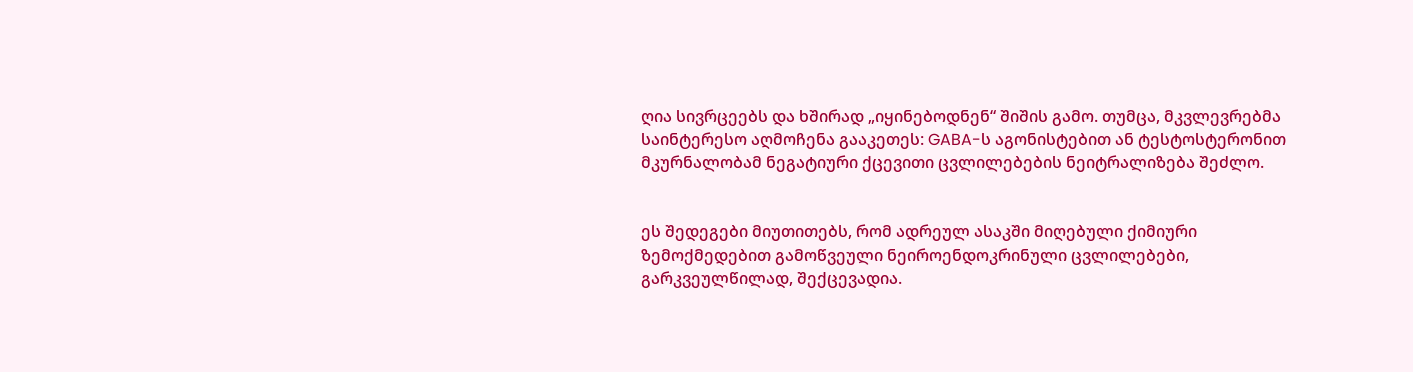ღია სივრცეებს და ხშირად „იყინებოდნენ“ შიშის გამო. თუმცა, მკვლევრებმა საინტერესო აღმოჩენა გააკეთეს: GABA-ს აგონისტებით ან ტესტოსტერონით მკურნალობამ ნეგატიური ქცევითი ცვლილებების ნეიტრალიზება შეძლო.


ეს შედეგები მიუთითებს, რომ ადრეულ ასაკში მიღებული ქიმიური ზემოქმედებით გამოწვეული ნეიროენდოკრინული ცვლილებები, გარკვეულწილად, შექცევადია.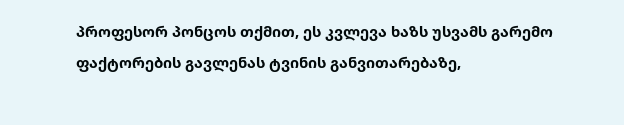პროფესორ პონცოს თქმით, ეს კვლევა ხაზს უსვამს გარემო ფაქტორების გავლენას ტვინის განვითარებაზე,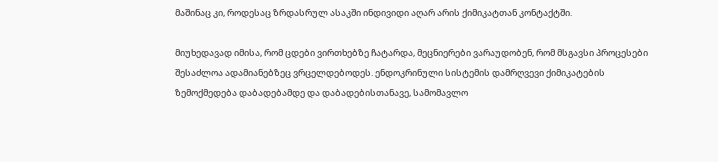მაშინაც კი, როდესაც ზრდასრულ ასაკში ინდივიდი აღარ არის ქიმიკატთან კონტაქტში.

მიუხედავად იმისა, რომ ცდები ვირთხებზე ჩატარდა, მეცნიერები ვარაუდობენ, რომ მსგავსი პროცესები შესაძლოა ადამიანებზეც ვრცელდებოდეს. ენდოკრინული სისტემის დამრღვევი ქიმიკატების ზემოქმედება დაბადებამდე და დაბადებისთანავე, სამომავლო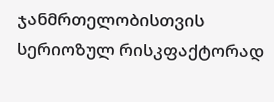ჯანმრთელობისთვის სერიოზულ რისკფაქტორად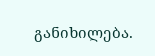განიხილება.